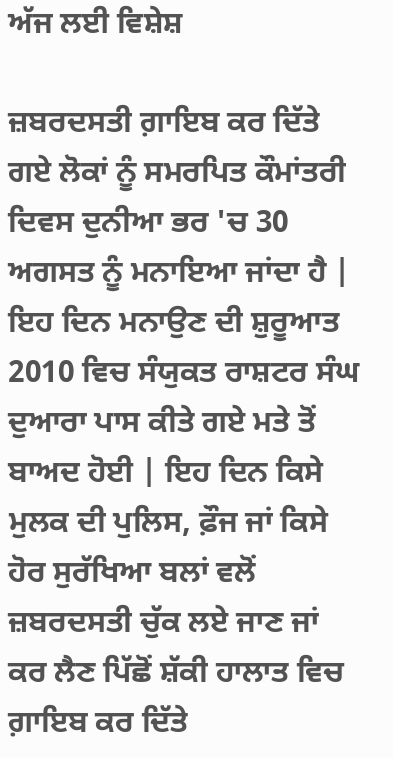ਅੱਜ ਲਈ ਵਿਸ਼ੇਸ਼

ਜ਼ਬਰਦਸਤੀ ਗ਼ਾਇਬ ਕਰ ਦਿੱਤੇ ਗਏ ਲੋਕਾਂ ਨੂੰ ਸਮਰਪਿਤ ਕੌਮਾਂਤਰੀ ਦਿਵਸ ਦੁਨੀਆ ਭਰ 'ਚ 30 ਅਗਸਤ ਨੂੰ ਮਨਾਇਆ ਜਾਂਦਾ ਹੈ | ਇਹ ਦਿਨ ਮਨਾਉਣ ਦੀ ਸ਼ੁਰੂਆਤ 2010 ਵਿਚ ਸੰਯੁਕਤ ਰਾਸ਼ਟਰ ਸੰਘ ਦੁਆਰਾ ਪਾਸ ਕੀਤੇ ਗਏ ਮਤੇ ਤੋਂ ਬਾਅਦ ਹੋਈ | ਇਹ ਦਿਨ ਕਿਸੇ ਮੁਲਕ ਦੀ ਪੁਲਿਸ, ਫ਼ੌਜ ਜਾਂ ਕਿਸੇ ਹੋਰ ਸੁਰੱਖਿਆ ਬਲਾਂ ਵਲੋਂ ਜ਼ਬਰਦਸਤੀ ਚੁੱਕ ਲਏ ਜਾਣ ਜਾਂ ਕਰ ਲੈਣ ਪਿੱਛੋਂ ਸ਼ੱਕੀ ਹਾਲਾਤ ਵਿਚ ਗ਼ਾਇਬ ਕਰ ਦਿੱਤੇ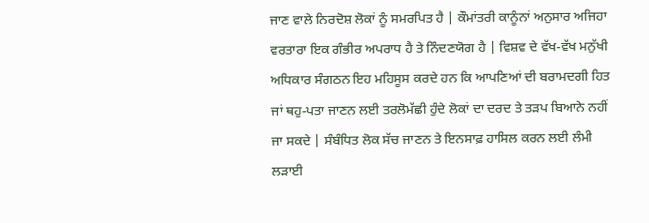ਜਾਣ ਵਾਲੇ ਨਿਰਦੋਸ਼ ਲੋਕਾਂ ਨੂੰ ਸਮਰਪਿਤ ਹੈ | ਕੌਮਾਂਤਰੀ ਕਾਨੂੰਨਾਂ ਅਨੁਸਾਰ ਅਜਿਹਾ ਵਰਤਾਰਾ ਇਕ ਗੰਭੀਰ ਅਪਰਾਧ ਹੈ ਤੇ ਨਿੰਦਣਯੋਗ ਹੈ | ਵਿਸ਼ਵ ਦੇ ਵੱਖ-ਵੱਖ ਮਨੁੱਖੀ ਅਧਿਕਾਰ ਸੰਗਠਨ ਇਹ ਮਹਿਸੂਸ ਕਰਦੇ ਹਨ ਕਿ ਆਪਣਿਆਂ ਦੀ ਬਰਾਮਦਗੀ ਹਿਤ ਜਾਂ ਥਹੁ-ਪਤਾ ਜਾਣਨ ਲਈ ਤਰਲੋਮੱਛੀ ਹੁੰਦੇ ਲੋਕਾਂ ਦਾ ਦਰਦ ਤੇ ਤੜਪ ਬਿਆਨੇ ਨਹੀਂ ਜਾ ਸਕਦੇ | ਸੰਬੰਧਿਤ ਲੋਕ ਸੱਚ ਜਾਣਨ ਤੇ ਇਨਸਾਫ਼ ਹਾਸਿਲ ਕਰਨ ਲਈ ਲੰਮੀ ਲੜਾਈ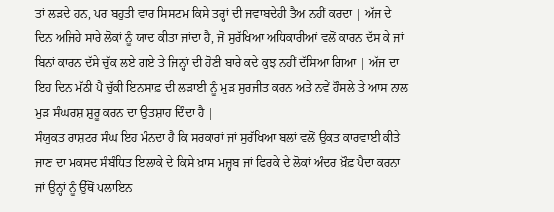ਤਾਂ ਲੜਦੇ ਹਨ, ਪਰ ਬਹੁਤੀ ਵਾਰ ਸਿਸਟਮ ਕਿਸੇ ਤਰ੍ਹਾਂ ਦੀ ਜਵਾਬਦੇਹੀ ਤੈਅ ਨਹੀਂ ਕਰਦਾ | ਅੱਜ ਦੇ ਦਿਨ ਅਜਿਹੇ ਸਾਰੇ ਲੋਕਾਂ ਨੂੰ ਯਾਦ ਕੀਤਾ ਜਾਂਦਾ ਹੈ, ਜੋ ਸੁਰੱਖਿਆ ਅਧਿਕਾਰੀਆਂ ਵਲੋਂ ਕਾਰਨ ਦੱਸ ਕੇ ਜਾਂ ਬਿਨਾਂ ਕਾਰਨ ਦੱਸੇ ਚੁੱਕ ਲਏ ਗਏ ਤੇ ਜਿਨ੍ਹਾਂ ਦੀ ਹੋਣੀ ਬਾਰੇ ਕਦੇ ਕੁਝ ਨਹੀਂ ਦੱਸਿਆ ਗਿਆ | ਅੱਜ ਦਾ ਇਹ ਦਿਨ ਮੱਠੀ ਪੈ ਚੁੱਕੀ ਇਨਸਾਫ਼ ਦੀ ਲੜਾਈ ਨੂੰ ਮੁੜ ਸੁਰਜੀਤ ਕਰਨ ਅਤੇ ਨਵੇਂ ਹੌਸਲੇ ਤੇ ਆਸ ਨਾਲ ਮੁੜ ਸੰਘਰਸ਼ ਸ਼ੁਰੂ ਕਰਨ ਦਾ ਉਤਸ਼ਾਹ ਦਿੰਦਾ ਹੈ |
ਸੰਯੁਕਤ ਰਾਸ਼ਟਰ ਸੰਘ ਇਹ ਮੰਨਦਾ ਹੈ ਕਿ ਸਰਕਾਰਾਂ ਜਾਂ ਸੁਰੱਖਿਆ ਬਲਾਂ ਵਲੋਂ ਉਕਤ ਕਾਰਵਾਈ ਕੀਤੇ ਜਾਣ ਦਾ ਮਕਸਦ ਸੰਬੰਧਿਤ ਇਲਾਕੇ ਦੇ ਕਿਸੇ ਖ਼ਾਸ ਮਜ਼੍ਹਬ ਜਾਂ ਫਿਰਕੇ ਦੇ ਲੋਕਾਂ ਅੰਦਰ ਖ਼ੌਫ਼ ਪੈਦਾ ਕਰਨਾ ਜਾਂ ਉਨ੍ਹਾਂ ਨੂੰ ਉੱਥੋਂ ਪਲਾਇਨ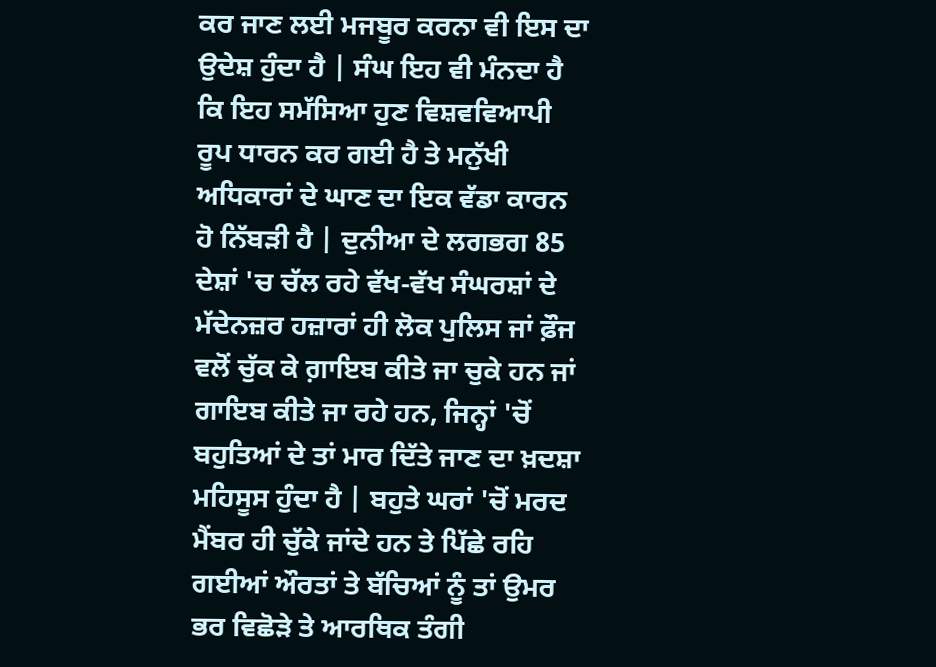ਕਰ ਜਾਣ ਲਈ ਮਜਬੂਰ ਕਰਨਾ ਵੀ ਇਸ ਦਾ ਉਦੇਸ਼ ਹੁੰਦਾ ਹੈ | ਸੰਘ ਇਹ ਵੀ ਮੰਨਦਾ ਹੈ ਕਿ ਇਹ ਸਮੱਸਿਆ ਹੁਣ ਵਿਸ਼ਵਵਿਆਪੀ ਰੂਪ ਧਾਰਨ ਕਰ ਗਈ ਹੈ ਤੇ ਮਨੁੱਖੀ ਅਧਿਕਾਰਾਂ ਦੇ ਘਾਣ ਦਾ ਇਕ ਵੱਡਾ ਕਾਰਨ ਹੋ ਨਿੱਬੜੀ ਹੈ | ਦੁਨੀਆ ਦੇ ਲਗਭਗ 85 ਦੇਸ਼ਾਂ 'ਚ ਚੱਲ ਰਹੇ ਵੱਖ-ਵੱਖ ਸੰਘਰਸ਼ਾਂ ਦੇ ਮੱਦੇਨਜ਼ਰ ਹਜ਼ਾਰਾਂ ਹੀ ਲੋਕ ਪੁਲਿਸ ਜਾਂ ਫ਼ੌਜ ਵਲੋਂ ਚੁੱਕ ਕੇ ਗ਼ਾਇਬ ਕੀਤੇ ਜਾ ਚੁਕੇ ਹਨ ਜਾਂ ਗਾਇਬ ਕੀਤੇ ਜਾ ਰਹੇ ਹਨ, ਜਿਨ੍ਹਾਂ 'ਚੋਂ ਬਹੁਤਿਆਂ ਦੇ ਤਾਂ ਮਾਰ ਦਿੱਤੇ ਜਾਣ ਦਾ ਖ਼ਦਸ਼ਾ ਮਹਿਸੂਸ ਹੁੰਦਾ ਹੈ | ਬਹੁਤੇ ਘਰਾਂ 'ਚੋਂ ਮਰਦ ਮੈਂਬਰ ਹੀ ਚੁੱਕੇ ਜਾਂਦੇ ਹਨ ਤੇ ਪਿੱਛੇ ਰਹਿ ਗਈਆਂ ਔਰਤਾਂ ਤੇ ਬੱਚਿਆਂ ਨੂੰ ਤਾਂ ਉਮਰ ਭਰ ਵਿਛੋੜੇ ਤੇ ਆਰਥਿਕ ਤੰਗੀ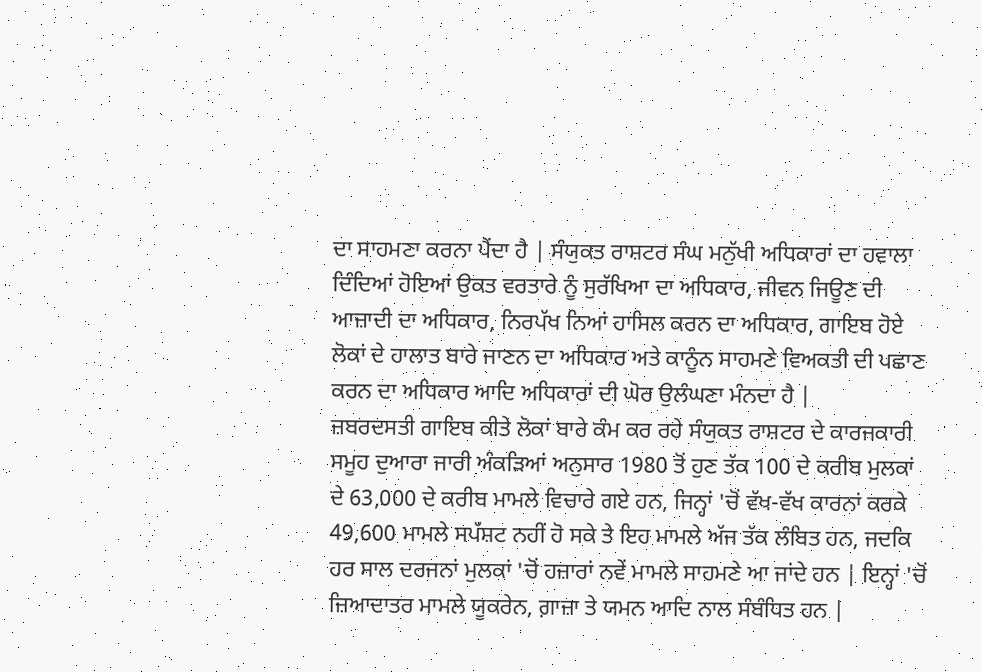ਦਾ ਸਾਹਮਣਾ ਕਰਨਾ ਪੈਂਦਾ ਹੈ | ਸੰਯੁਕਤ ਰਾਸ਼ਟਰ ਸੰਘ ਮਨੁੱਖੀ ਅਧਿਕਾਰਾਂ ਦਾ ਹਵਾਲਾ ਦਿੰਦਿਆਂ ਹੋਇਆਂ ਉਕਤ ਵਰਤਾਰੇ ਨੂੰ ਸੁਰੱਖਿਆ ਦਾ ਅਧਿਕਾਰ, ਜੀਵਨ ਜਿਊਣ ਦੀ ਆਜ਼ਾਦੀ ਦਾ ਅਧਿਕਾਰ, ਨਿਰਪੱਖ ਨਿਆਂ ਹਾਸਿਲ ਕਰਨ ਦਾ ਅਧਿਕਾਰ, ਗਾਇਬ ਹੋਏ ਲੋਕਾਂ ਦੇ ਹਾਲਾਤ ਬਾਰੇ ਜਾਣਨ ਦਾ ਅਧਿਕਾਰ ਅਤੇ ਕਾਨੂੰਨ ਸਾਹਮਣੇ ਵਿਅਕਤੀ ਦੀ ਪਛਾਣ ਕਰਨ ਦਾ ਅਧਿਕਾਰ ਆਦਿ ਅਧਿਕਾਰਾਂ ਦੀ ਘੋਰ ਉਲੰਘਣਾ ਮੰਨਦਾ ਹੈ |
ਜ਼ਬਰਦਸਤੀ ਗਾਇਬ ਕੀਤੇ ਲੋਕਾਂ ਬਾਰੇ ਕੰਮ ਕਰ ਰਹੇ ਸੰਯੁਕਤ ਰਾਸ਼ਟਰ ਦੇ ਕਾਰਜਕਾਰੀ ਸਮੂਹ ਦੁਆਰਾ ਜਾਰੀ ਅੰਕੜਿਆਂ ਅਨੁਸਾਰ 1980 ਤੋਂ ਹੁਣ ਤੱਕ 100 ਦੇ ਕਰੀਬ ਮੁਲਕਾਂ ਦੇ 63,000 ਦੇ ਕਰੀਬ ਮਾਮਲੇ ਵਿਚਾਰੇ ਗਏ ਹਨ, ਜਿਨ੍ਹਾਂ 'ਚੋਂ ਵੱਖ-ਵੱਖ ਕਾਰਨਾਂ ਕਰਕੇ 49,600 ਮਾਮਲੇ ਸਪੱਸ਼ਟ ਨਹੀਂ ਹੋ ਸਕੇ ਤੇ ਇਹ ਮਾਮਲੇ ਅੱਜ ਤੱਕ ਲੰਬਿਤ ਹਨ, ਜਦਕਿ ਹਰ ਸਾਲ ਦਰਜਨਾਂ ਮੁਲਕਾਂ 'ਚੋਂ ਹਜ਼ਾਰਾਂ ਨਵੇਂ ਮਾਮਲੇ ਸਾਹਮਣੇ ਆ ਜਾਂਦੇ ਹਨ | ਇਨ੍ਹਾਂ 'ਚੋਂ ਜ਼ਿਆਦਾਤਰ ਮਾਮਲੇ ਯੂਕਰੇਨ, ਗ਼ਾਜ਼ਾ ਤੇ ਯਮਨ ਆਦਿ ਨਾਲ ਸੰਬੰਧਿਤ ਹਨ |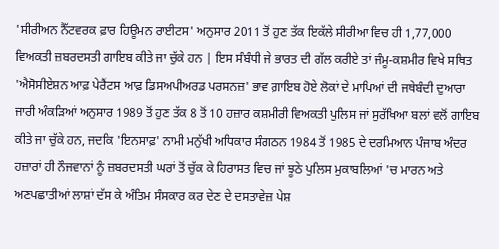'ਸੀਰੀਅਨ ਨੈੱਟਵਰਕ ਫ਼ਾਰ ਹਿਊਮਨ ਰਾਈਟਸ' ਅਨੁਸਾਰ 2011 ਤੋਂ ਹੁਣ ਤੱਕ ਇਕੱਲੇ ਸੀਰੀਆ ਵਿਚ ਹੀ 1,77,000 ਵਿਅਕਤੀ ਜ਼ਬਰਦਸਤੀ ਗਾਇਬ ਕੀਤੇ ਜਾ ਚੁੱਕੇ ਹਨ | ਇਸ ਸੰਬੰਧੀ ਜੇ ਭਾਰਤ ਦੀ ਗੱਲ ਕਰੀਏ ਤਾਂ ਜੰਮੂ-ਕਸ਼ਮੀਰ ਵਿਖੇ ਸਥਿਤ 'ਐਸੋਸੀਏਸ਼ਨ ਆਫ਼ ਪੇਰੈਂਟਸ ਆਫ਼ ਡਿਸਅਪੀਅਰਡ ਪਰਸਨਜ਼' ਭਾਵ ਗ਼ਾਇਬ ਹੋਏ ਲੋਕਾਂ ਦੇ ਮਾਪਿਆਂ ਦੀ ਜਥੇਬੰਦੀ ਦੁਆਰਾ ਜਾਰੀ ਅੰਕੜਿਆਂ ਅਨੁਸਾਰ 1989 ਤੋਂ ਹੁਣ ਤੱਕ 8 ਤੋਂ 10 ਹਜ਼ਾਰ ਕਸ਼ਮੀਰੀ ਵਿਅਕਤੀ ਪੁਲਿਸ ਜਾਂ ਸੁਰੱਖਿਆ ਬਲਾਂ ਵਲੋਂ ਗਾਇਬ ਕੀਤੇ ਜਾ ਚੁੱਕੇ ਹਨ, ਜਦਕਿ 'ਇਨਸਾਫ਼' ਨਾਮੀ ਮਨੁੱਖੀ ਅਧਿਕਾਰ ਸੰਗਠਨ 1984 ਤੋਂ 1985 ਦੇ ਦਰਮਿਆਨ ਪੰਜਾਬ ਅੰਦਰ ਹਜ਼ਾਰਾਂ ਹੀ ਨੌਜਵਾਨਾਂ ਨੂੰ ਜ਼ਬਰਦਸਤੀ ਘਰਾਂ ਤੋਂ ਚੁੱਕ ਕੇ ਹਿਰਾਸਤ ਵਿਚ ਜਾਂ ਝੂਠੇ ਪੁਲਿਸ ਮੁਕਾਬਲਿਆਂ 'ਚ ਮਾਰਨ ਅਤੇ ਅਣਪਛਾਤੀਆਂ ਲਾਸ਼ਾਂ ਦੱਸ ਕੇ ਅੰਤਿਮ ਸੰਸਕਾਰ ਕਰ ਦੇਣ ਦੇ ਦਸਤਾਵੇਜ਼ ਪੇਸ਼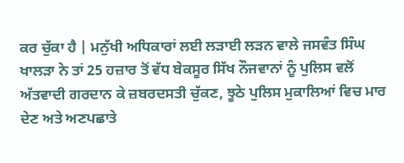ਕਰ ਚੁੱਕਾ ਹੈ | ਮਨੁੱਖੀ ਅਧਿਕਾਰਾਂ ਲਈ ਲੜਾਈ ਲੜਨ ਵਾਲੇ ਜਸਵੰਤ ਸਿੰਘ ਖਾਲੜਾ ਨੇ ਤਾਂ 25 ਹਜ਼ਾਰ ਤੋਂ ਵੱਧ ਬੇਕਸੂਰ ਸਿੱਖ ਨੌਜਵਾਨਾਂ ਨੂੰ ਪੁਲਿਸ ਵਲੋਂ ਅੱਤਵਾਦੀ ਗਰਦਾਨ ਕੇ ਜ਼ਬਰਦਸਤੀ ਚੁੱਕਣ, ਝੂਠੇ ਪੁਲਿਸ ਮੁਕਾਲਿਆਂ ਵਿਚ ਮਾਰ ਦੇਣ ਅਤੇ ਅਣਪਛਾਤੇ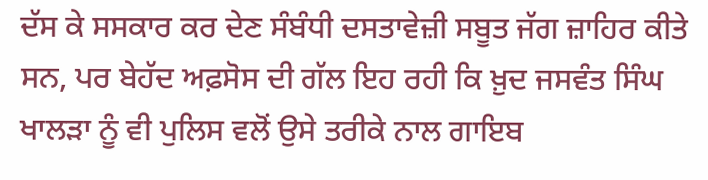ਦੱਸ ਕੇ ਸਸਕਾਰ ਕਰ ਦੇਣ ਸੰਬੰਧੀ ਦਸਤਾਵੇਜ਼ੀ ਸਬੂਤ ਜੱਗ ਜ਼ਾਹਿਰ ਕੀਤੇ ਸਨ, ਪਰ ਬੇਹੱਦ ਅਫ਼ਸੋਸ ਦੀ ਗੱਲ ਇਹ ਰਹੀ ਕਿ ਖ਼ੁਦ ਜਸਵੰਤ ਸਿੰਘ ਖਾਲੜਾ ਨੂੰ ਵੀ ਪੁਲਿਸ ਵਲੋਂ ਉਸੇ ਤਰੀਕੇ ਨਾਲ ਗਾਇਬ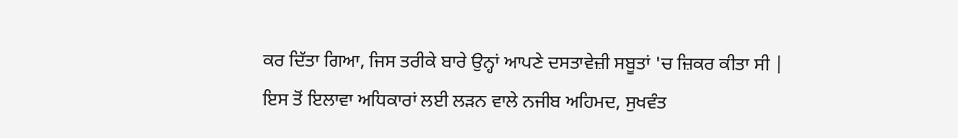ਕਰ ਦਿੱਤਾ ਗਿਆ, ਜਿਸ ਤਰੀਕੇ ਬਾਰੇ ਉਨ੍ਹਾਂ ਆਪਣੇ ਦਸਤਾਵੇਜ਼ੀ ਸਬੂਤਾਂ 'ਚ ਜ਼ਿਕਰ ਕੀਤਾ ਸੀ | ਇਸ ਤੋਂ ਇਲਾਵਾ ਅਧਿਕਾਰਾਂ ਲਈ ਲੜਨ ਵਾਲੇ ਨਜੀਬ ਅਹਿਮਦ, ਸੁਖਵੰਤ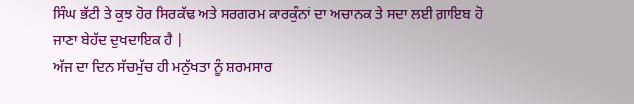ਸਿੰਘ ਭੱਟੀ ਤੇ ਕੁਝ ਹੋਰ ਸਿਰਕੱਢ ਅਤੇ ਸਰਗਰਮ ਕਾਰਕੁੰਨਾਂ ਦਾ ਅਚਾਨਕ ਤੇ ਸਦਾ ਲਈ ਗ਼ਾਇਬ ਹੋ ਜਾਣਾ ਬੇਹੱਦ ਦੁਖਦਾਇਕ ਹੈ |
ਅੱਜ ਦਾ ਦਿਨ ਸੱਚਮੁੱਚ ਹੀ ਮਨੁੱਖਤਾ ਨੂੰ ਸ਼ਰਮਸਾਰ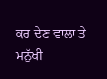ਕਰ ਦੇਣ ਵਾਲਾ ਤੇ ਮਨੁੱਖੀ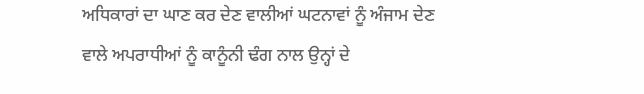ਅਧਿਕਾਰਾਂ ਦਾ ਘਾਣ ਕਰ ਦੇਣ ਵਾਲੀਆਂ ਘਟਨਾਵਾਂ ਨੂੰ ਅੰਜਾਮ ਦੇਣ ਵਾਲੇ ਅਪਰਾਧੀਆਂ ਨੂੰ ਕਾਨੂੰਨੀ ਢੰਗ ਨਾਲ ਉਨ੍ਹਾਂ ਦੇ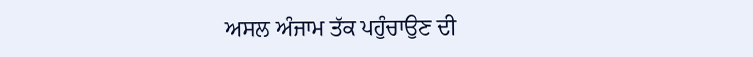ਅਸਲ ਅੰਜਾਮ ਤੱਕ ਪਹੁੰਚਾਉਣ ਦੀ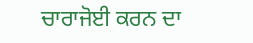ਚਾਰਾਜੋਈ ਕਰਨ ਦਾ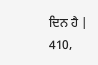ਦਿਨ ਹੈ |
410,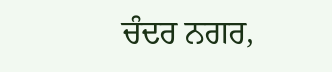ਚੰਦਰ ਨਗਰ,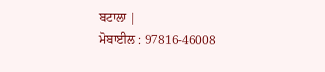ਬਟਾਲਾ |
ਮੋਬਾਈਲ : 97816-46008